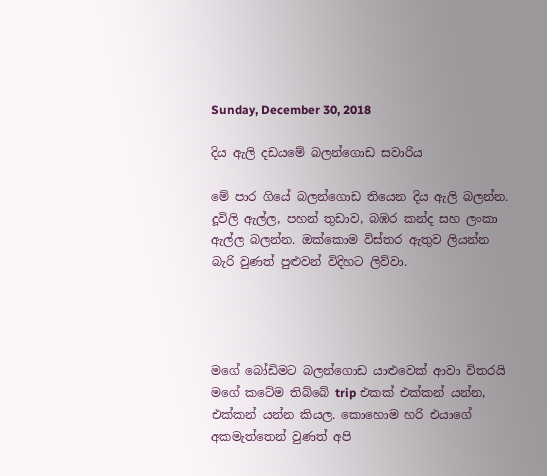Sunday, December 30, 2018

දිය ඇලි දඩයමේ බලන්ගොඩ සවාරිය

මේ පාර ගියේ බලන්ගොඩ තියෙන දිය ඇලි බලන්න. දූවිලි ඇල්ල, පහන් තුඩාව, බඹර කන්ද සහ ලංකා ඇල්ල බලන්න. ඔක්කොම විස්තර ඇතුව ලියන්න බැරි වුණත් පුළුවන් විදිහට ලිව්වා.




මගේ බෝඩිමට බලන්ගොඩ යාළුවෙක් ආවා විතරයි මගේ කටේම තිබ්බේ trip එකක් එක්කන් යන්න, එක්කන් යන්න කියල. කොහොම හරි එයාගේ අකමැත්තෙන් වුණත් අපි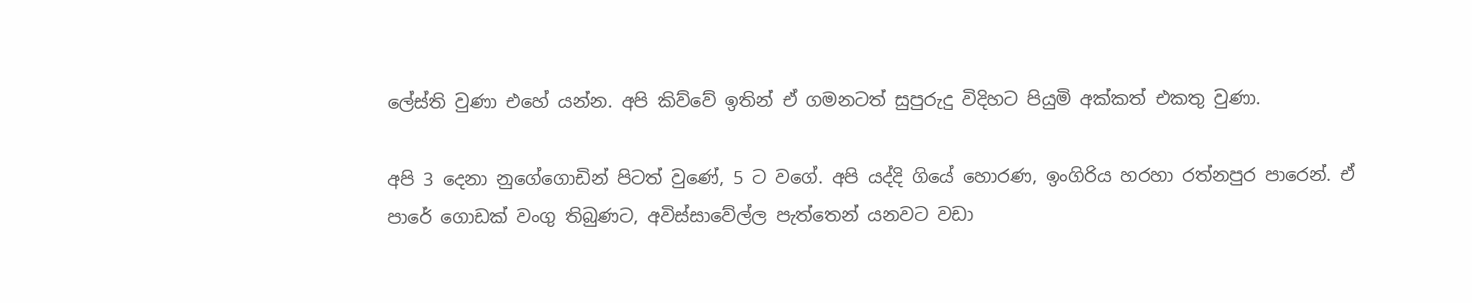ලේස්ති වුණා එහේ යන්න. අපි කිව්වේ ඉතින් ඒ ගමනටත් සුපුරුදු විදිහට පියුමි අක්කත් එකතු වුණා.

අපි 3 දෙනා නුගේගොඩින් පිටත් වුණේ, 5 ට වගේ. අපි යද්දි ගියේ හොරණ, ඉංගිරිය හරහා රත්නපුර පාරෙන්. ඒ පාරේ ගොඩක් වංගු තිබුණට, අවිස්සාවේල්ල පැත්තෙන් යනවට වඩා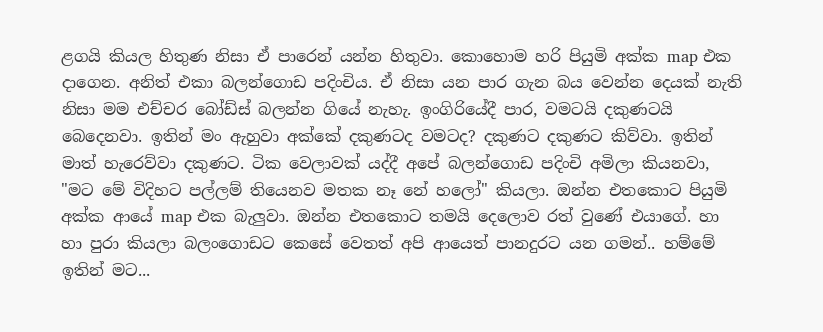ළගයි කියල හිතුණ නිසා ඒ පාරෙන් යන්න හිතුවා. කොහොම හරි පියුමි අක්ක map එක දාගෙන. අනිත් එකා බලන්ගොඩ පදිංචිය. ඒ නිසා යන පාර ගැන බය වෙන්න දෙයක් නැති නිසා මම එච්චර බෝඩ්ස් බලන්න ගියේ නැහැ. ඉංගිරියේදී පාර, වමටයි දකුණටයි බෙදෙනවා. ඉතින් මං ඇහුවා අක්කේ දකුණටද වමටද? දකුණට දකුණට කිව්වා. ඉතින් මාත් හැරෙව්වා දකුණට. ටික වෙලාවක් යද්දී අපේ බලන්ගොඩ පදිංචි අමිලා කියනවා, "මට මේ විදිහට පල්ලම් තියෙනව මතක නෑ නේ හලෝ" කියලා. ඔන්න එතකොට පියුමි අක්ක ආයේ map එක බැලුවා. ඔන්න එතකොට තමයි දෙලොව රත් වුණේ එයාගේ. හා හා පුරා කියලා බලංගොඩට කෙසේ වෙතත් අපි ආයෙත් පානදුරට යන ගමන්.. හම්මේ ඉතින් මට...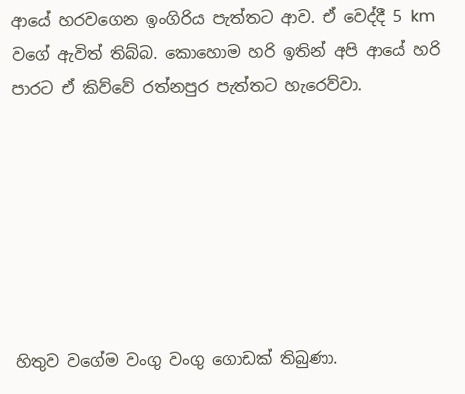ආයේ හරවගෙන ඉංගිරිය පැත්තට ආව. ඒ වෙද්දී 5 km වගේ ඇවිත් තිබ්බ. කොහොම හරි ඉතින් අපි ආයේ හරි පාරට ඒ කිව්වේ රත්නපුර පැත්තට හැරෙව්වා.







හිතුව වගේම වංගු වංගු ගොඩක් තිබුණා.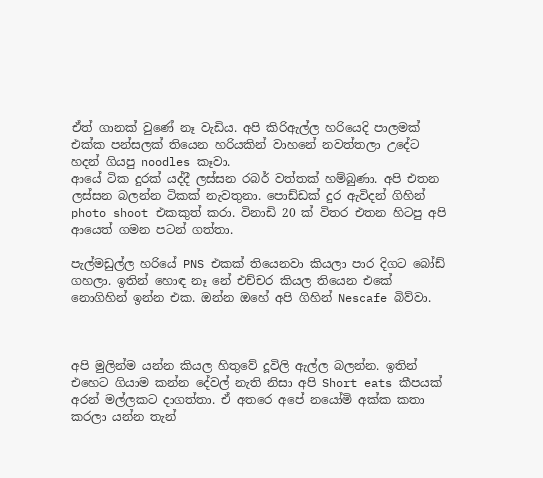ඒත් ගානක් වුණේ නෑ වැඩිය. අපි කිරිඇල්ල හරියෙදි පාලමක් එක්ක පන්සලක් තියෙන හරියකින් වාහනේ නවත්තලා උදේට හදන් ගියපු noodles කෑවා.
ආයේ ටික දුරක් යද්දී ලස්සන රබර් වත්තක් හම්බුණා. අපි එතන ලස්සන බලන්න ටිකක් නැවතුනා. පොඩ්ඩක් දුර ඇවිදන් ගිහින් photo shoot එකකුත් කරා. විනාඩි 20 ක් විතර එතන හිටපු අපි ආයෙත් ගමන පටන් ගත්තා.

පැල්මඩුල්ල හරියේ PNS එකක් තියෙනවා කියලා පාර දිගට බෝඩ් ගහලා. ඉතින් හොඳ නෑ නේ එච්චර කියල තියෙන එකේ නොගිහින් ඉන්න එක. ඔන්න ඔහේ අපි ගිහින් Nescafe බිව්වා.



අපි මුලින්ම යන්න කියල හිතුවේ දූවිලි ඇල්ල බලන්න. ඉතින් එහෙට ගියාම කන්න දේවල් නැති නිසා අපි Short eats කීපයක් අරන් මල්ලකට දාගත්තා. ඒ අතරෙ අපේ නයෝමි අක්ක කතා කරලා යන්න තැන්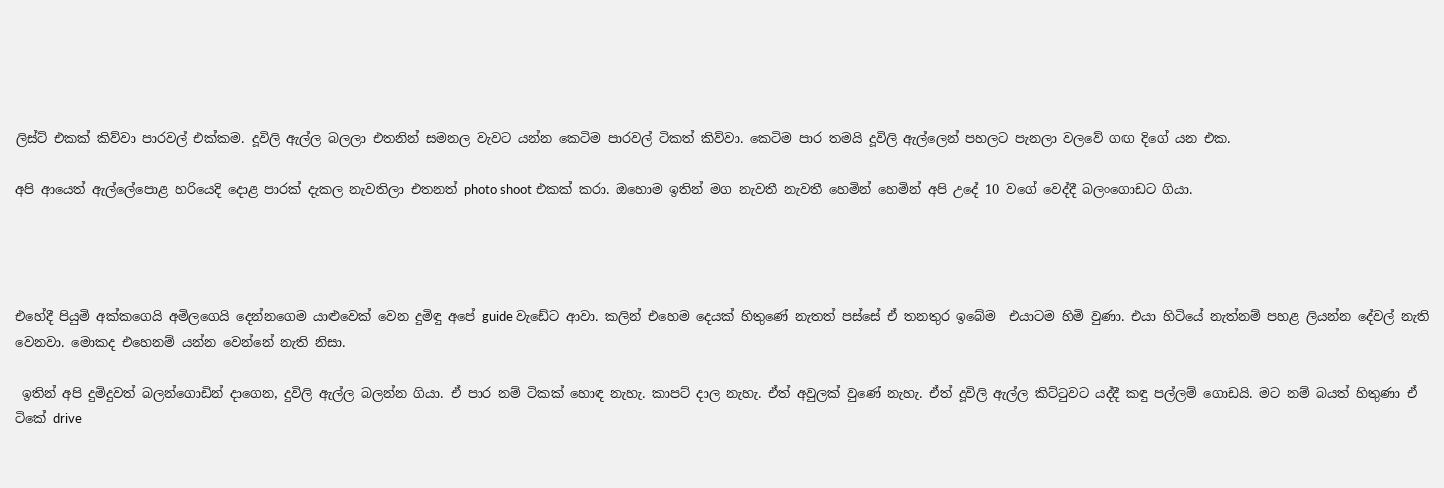ලිස්ට් එකක් කිව්වා පාරවල් එක්කම. දූවිලි ඇල්ල බලලා එතනින් සමනල වැවට යන්න කෙටිම පාරවල් ටිකත් කිව්වා. කෙටිම පාර තමයි දූවිලි ඇල්ලෙන් පහලට පැනලා වලවේ ගඟ දිගේ යන එක.

අපි ආයෙත් ඇල්ලේපොළ හරියෙදි දොළ පාරක් දැකල නැවතිලා එතනත් photo shoot එකක් කරා. ඔහොම ඉතින් මග නැවතී නැවතී හෙමින් හෙමින් අපි උදේ 10 වගේ වෙද්දී බලංගොඩට ගියා.




එහේදී පියුමි අක්කගෙයි අමිලගෙයි දෙන්නගෙම යාළුවෙක් වෙන දුමිඳු අපේ guide වැඩේට ආවා. කලින් එහෙම දෙයක් හිතුණේ නැතත් පස්සේ ඒ තනතුර ඉබේම  එයාටම හිමි වුණා. එයා හිටියේ නැත්නම් පහළ ලියන්න දේවල් නැති වෙනවා. මොකද එහෙනම් යන්න වෙන්නේ නැති නිසා.

 ඉතින් අපි දුමිදුවත් බලන්ගොඩින් දාගෙන, දුවිලි ඇල්ල බලන්න ගියා. ඒ පාර නම් ටිකක් හොඳ නැහැ. කාපට් දාල නැහැ. ඒත් අවුලක් වුණේ නැහැ. ඒත් දූවිලි ඇල්ල කිට්ටුවට යද්දී කඳු පල්ලම් ගොඩයි. මට නම් බයත් හිතුණා ඒ ටිකේ drive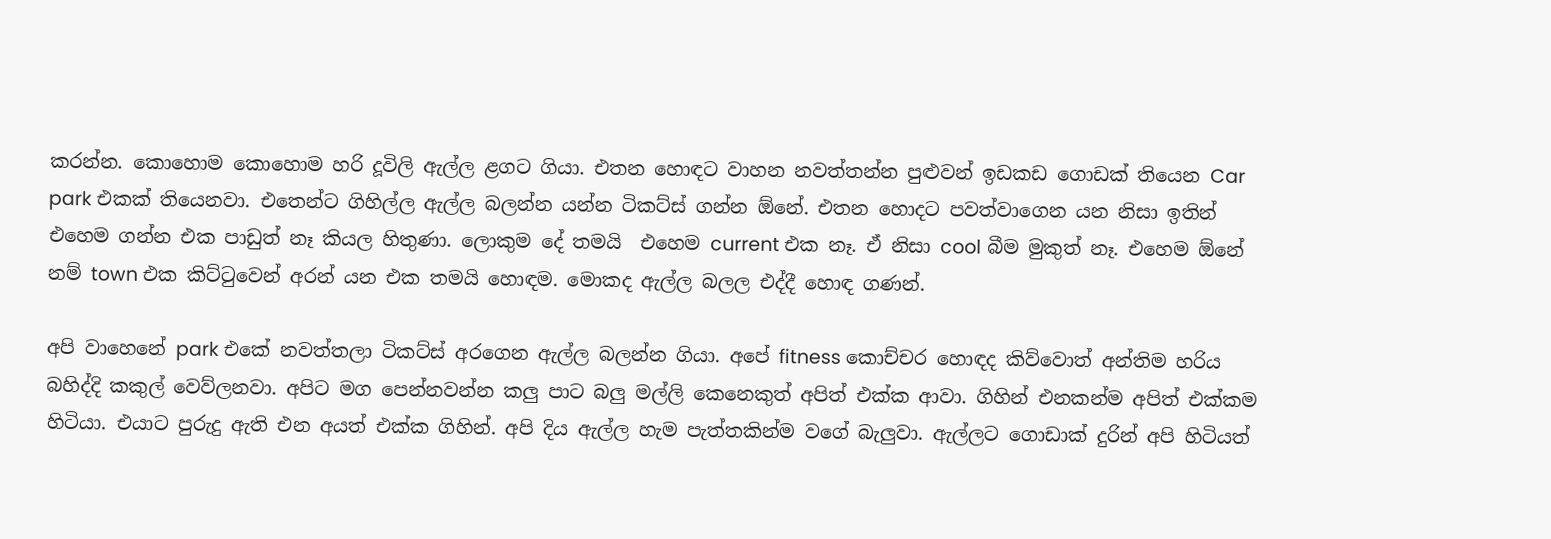කරන්න. කොහොම කොහොම හරි දූවිලි ඇල්ල ළගට ගියා. එතන හොඳට වාහන නවත්තන්න පුළුවන් ඉඩකඩ ගොඩක් තියෙන Car park එකක් තියෙනවා. එතෙන්ට ගිහිල්ල ඇල්ල බලන්න යන්න ටිකට්ස් ගන්න ඕනේ. එතන හොදට පවත්වාගෙන යන නිසා ඉතින් එහෙම ගන්න එක පාඩුත් නෑ කියල හිතුණා. ලොකුම දේ තමයි  එහෙම current එක නෑ. ඒ නිසා cool බීම මුකුත් නෑ. එහෙම ඕනේ නම් town එක කිට්ටුවෙන් අරන් යන එක තමයි හොඳම. මොකද ඇල්ල බලල එද්දී හොඳ ගණන්.

අපි වාහෙනේ park එකේ නවත්තලා ටිකට්ස් අරගෙන ඇල්ල බලන්න ගියා. අපේ fitness කොච්චර හොඳද කිව්වොත් අන්තිම හරිය බහිද්දි කකුල් වෙව්ලනවා. අපිට මග පෙන්නවන්න කලු පාට බලු මල්ලි කෙනෙකුත් අපිත් එක්ක ආවා. ගිහින් එනකන්ම අපිත් එක්කම හිටියා. එයාට පුරුදු ඇති එන අයත් එක්ක ගිහින්. අපි දිය ඇල්ල හැම පැත්තකින්ම වගේ බැලුවා. ඇල්ලට ගොඩාක් දුරින් අපි හිටියත්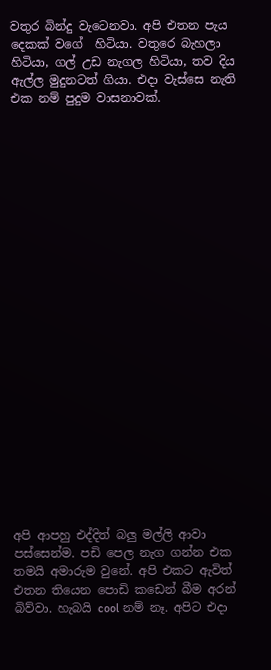වතුර බින්දු වැටෙනවා. අපි එතන පැය දෙකක් වගේ  හිටියා. වතුරෙ බැහලා හිටියා, ගල් උඩ නැගල හිටියා, තව දිය ඇල්ල මුදුනටත් ගියා. එදා වැස්සෙ නැති එක නම් පුදුම වාසනාවක්.























අපි ආපහු එද්දිත් බලු මල්ලි ආවා පස්සෙන්ම. පඩි පෙල නැග ගන්න එක තමයි අමාරුම වුනේ. අපි එකට ඇවිත් එතන තියෙන පොඩි කඩෙන් බීම අරන් බිව්වා. හැබයි cool නම් නෑ. අපිට එදා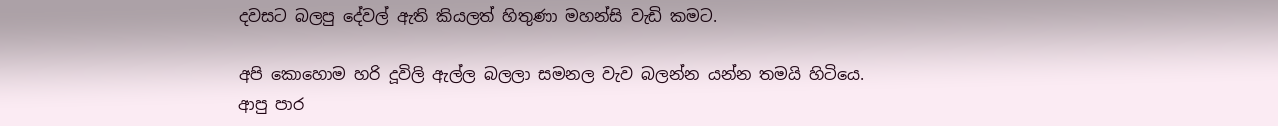දවසට බලපු දේවල් ඇති කියලත් හිතුණා මහන්සි වැඩි කමට.

අපි කොහොම හරි දූවිලි ඇල්ල බලලා සමනල වැව බලන්න යන්න තමයි හිටියෙ. ආපු පාර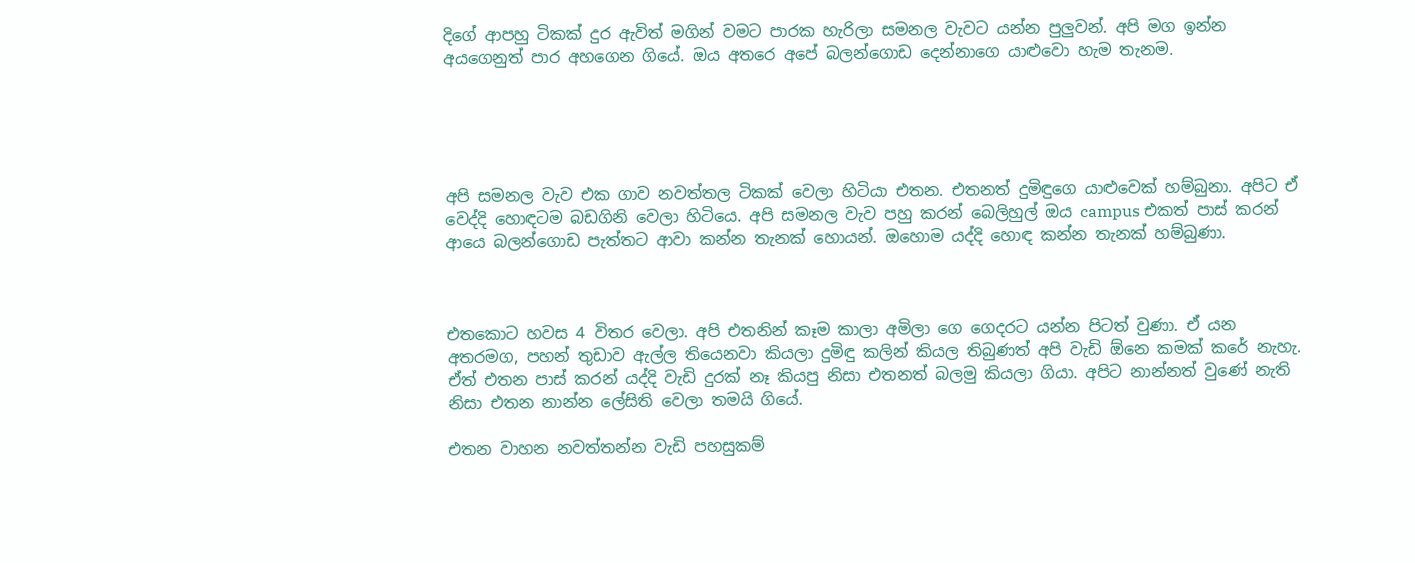දිගේ ආපහු ටිකක් දුර ඇවිත් මගින් වමට පාරක හැරිලා සමනල වැවට යන්න පුලුවන්. අපි මග ඉන්න අයගෙනුත් පාර අහගෙන ගියේ. ඔය අතරෙ අපේ බලන්ගොඩ දෙන්නාගෙ යාළුවො හැම තැනම.





අපි සමනල වැව එක ගාව නවත්තල ටිකක් වෙලා හිටියා එතන. එතනත් දුමිඳුගෙ යාළුවෙක් හම්බුනා. අපිට ඒ වෙද්දි හොඳටම බඩගිනි වෙලා හිටියෙ. අපි සමනල වැව පහු කරන් බෙලිහුල් ඔය campus එකත් පාස් කරන් ආයෙ බලන්ගොඩ පැත්තට ආවා කන්න තැනක් හොයන්. ඔහොම යද්දි හොඳ කන්න තැනක් හම්බුණා.



එතකොට හවස 4 විතර වෙලා. අපි එතනින් කෑම කාලා අමිලා ගෙ ගෙදරට යන්න පිටත් වුණා. ඒ යන අතරමග, පහන් තුඩාව ඇල්ල තියෙනවා කියලා දුමිඳු කලින් කියල තිබුණත් අපි වැඩි ඕනෙ කමක් කරේ නැහැ. ඒත් එතන පාස් කරන් යද්දි වැඩි දුරක් නෑ කියපු නිසා එතනත් බලමු කියලා ගියා. අපිට නාන්නත් වුණේ නැති නිසා එතන නාන්න ලේසිති වෙලා තමයි ගියේ.

එතන වාහන නවත්තන්න වැඩි පහසුකම්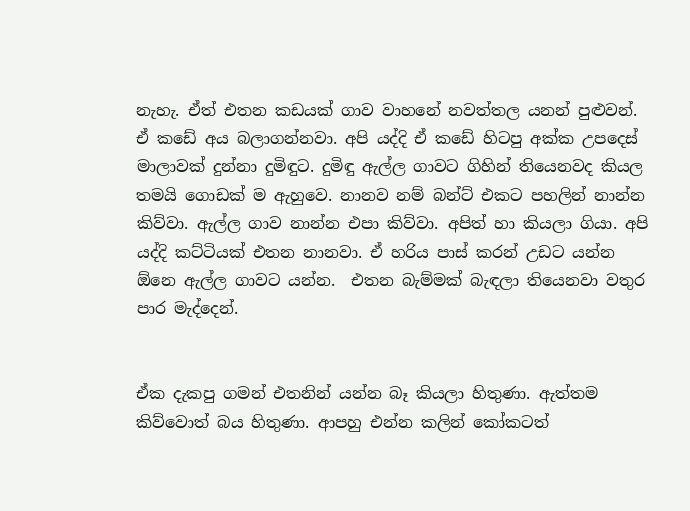නැහැ. ඒත් එතන කඩයක් ගාව වාහනේ නවත්තල යනන් පුළුවන්. ඒ කඩේ අය බලාගන්නවා. අපි යද්දි ඒ කඩේ හිටපු අක්ක උපදෙස් මාලාවක් දුන්නා දුමිඳුට. දුමිඳු ඇල්ල ගාවට ගිහින් තියෙනවද කියල තමයි ගොඩක් ම ඇහුවෙ. නානව නම් බන්ට් එකට පහලින් නාන්න කිව්වා. ඇල්ල ගාව නාන්න එපා කිව්වා. අපිත් හා කියලා ගියා. අපි යද්දි කට්ටියක් එතන නානවා. ඒ හරිය පාස් කරන් උඩට යන්න ඕනෙ ඇල්ල ගාවට යන්න.  එතන බැම්මක් බැඳලා තියෙනවා වතුර පාර මැද්දෙන්.


ඒක දැකපු ගමන් එතනින් යන්න බෑ කියලා හිතුණා. ඇත්තම කිව්වොත් බය හිතුණා. ආපහු එන්න කලින් කෝකටත්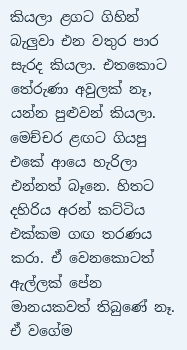කියලා ළගට ගිහින් බැලුවා එන වතුර පාර සැරද කියලා. එතකොට තේරුණා අවුලක් නෑ, යන්න පුළුවන් කියලා. මෙච්චර ළඟට ගියපු එකේ ආයෙ හැරිලා එන්නත් බෑනෙ. හිතට දහිරිය අරන් කට්ටිය එක්කම ගඟ තරණය කරා. ඒ වෙනකොටත් ඇල්ලක් පේන මානයකවත් තිබුණේ නෑ. ඒ වගේම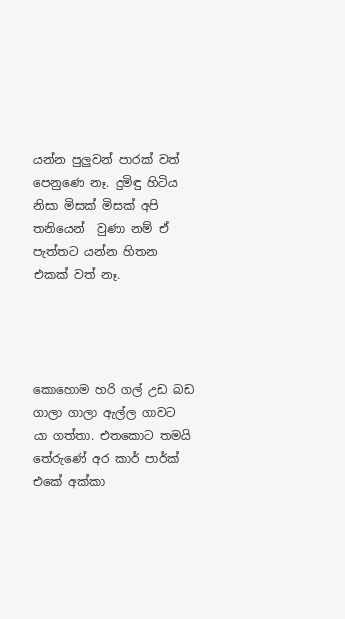යන්න පුලුවන් පාරක් වත් පෙනුණෙ නෑ. දුමිඳු හිටිය නිසා මිසක් මිසක් අපි තනියෙන්  වුණා නම් ඒ පැත්තට යන්න හිතන එකක් වත් නෑ.




කොහොම හරි ගල් උඩ බඩ ගාලා ගාලා ඇල්ල ගාවට යා ගත්තා. එතකොට තමයි තේරුණේ අර කාර් පාර්ක් එකේ අක්කා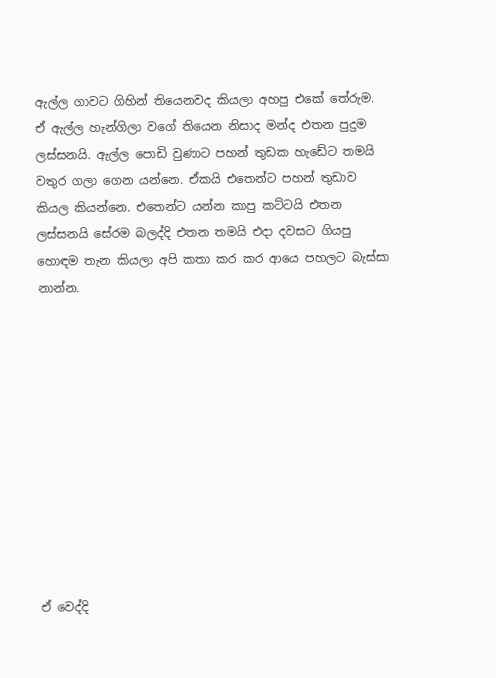ඇල්ල ගාවට ගිහින් තියෙනවද කියලා අහපු එකේ තේරුම. ඒ ඇල්ල හැන්ගිලා වගේ තියෙන නිසාද මන්ද එතන පුදුම ලස්සනයි. ඇල්ල පොඩි වුණාට පහන් තුඩක හැඩේට තමයි වතුර ගලා ගෙන යන්නෙ. ඒකයි එතෙන්ට පහන් තුඩාව කියල කියන්නෙ. එතෙන්ට යන්න කාපු කට්ටයි එතන ලස්සනයි සේරම බලද්දි එතන තමයි එදා දවසට ගියපු හොඳම තැන කියලා අපි කතා කර කර ආයෙ පහලට බැස්සා නාන්න.











ඒ වෙද්දි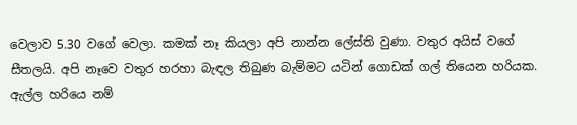වෙලාව 5.30 වගේ වෙලා. කමක් නෑ කියලා අපි නාන්න ලේස්ති වුණා. වතුර අයිස් වගේ සීතලයි. අපි නෑවෙ වතුර හරහා බැඳල තිබුණ බැම්මට යටින් ගොඩක් ගල් තියෙන හරියක. ඇල්ල හරියෙ නම්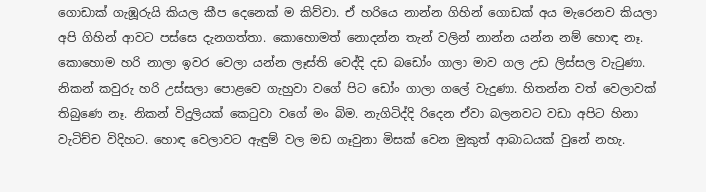ගොඩාක් ගැඹූරුයි කියල කීප දෙනෙක් ම කිව්වා. ඒ හරියෙ නාන්න ගිහින් ගොඩක් අය මැරෙනව කියලා අපි ගිහින් ආවට පස්සෙ දැනගත්තා. කොහොමත් නොදන්න තැන් වලින් නාන්න යන්න නම් හොඳ නෑ. කොහොම හරි නාලා ඉවර වෙලා යන්න ලෑස්ති වෙද්දි දඩ බඩෝං ගාලා මාව ගල උඩ ලිස්සල වැටුණා. නිකන් කවුරු හරි උස්සලා පොළවෙ ගැහුවා වගේ පිට ඩෝං ගාලා ගලේ වැදුණා. හිතන්න වත් වෙලාවක් තිබුණෙ නෑ. නිකන් විදුලියක් කෙටුවා වගේ මං බිම. නැගිටිද්දි රිදෙන ඒවා බලනවට වඩා අපිට හිනා වැටිච්ච විදිහට. හොඳ වෙලාවට ඇඳුම් වල මඩ ගෑවුනා මිසක් වෙන මුකුත් ආබාධයක් වුනේ නහැ.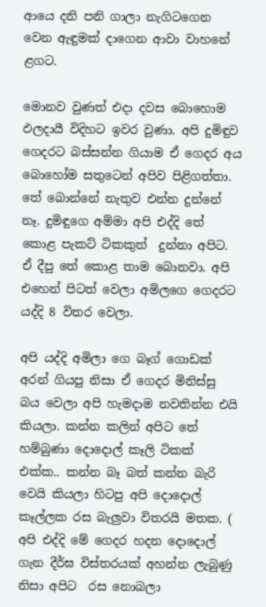ආයෙ දනි පනි ගාලා නැගිටගෙන වෙන ඇඳුමක් දාගෙන ආවා වාහනේ ළගට.

මොනව වුණත් එදා දවස බොහොම ඵලදායී විදිහට ඉවර වුණා. අපි දුමිඳුව ගෙදරට බස්සන්න ගියාම ඒ ගෙදර අය බොහෝම සතුටෙන් අපිව පිළිගත්තා. තේ බොන්නේ නැතුව එන්න දුන්නේ නෑ. දුමිඳුගෙ අම්මා අපි එද්දි තේ කොළ පැකට් ටිකකුත්  දුන්නා අපිට. ඒ දීපු තේ කොළ තාම බොනවා. අපි එහෙන් පිටත් වෙලා අමිලගෙ ගෙදරට යද්දි 8 විතර වෙලා.

අපි යද්දි අමිලා ගෙ බෑග් ගොඩක් අරන් ගියපු නිසා ඒ ගෙදර මිනිස්සු බය වෙලා අපි හැමදාම නවතින්න එයි කියලා. කන්න කලින් අපිට තේ හම්බුණා දොදොල් කෑලි ටිකක් එක්ක.. කන්න බෑ බත් කන්න බැරි වෙයි කියලා හිටපු අපි දොදොල් කෑල්ලක රස බැලුවා විතරයි මතක. ( අපි එද්දි මේ ගෙදර හදන දොදොල් ගැන දීර්ඝ විස්තරයක් අහන්න ලැබුණු නිසා අපිට  රස නොබලා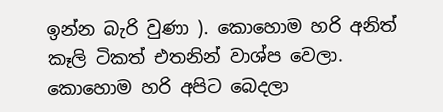ඉන්න බැරි වුණා ). කොහොම හරි අනිත් කෑලි ටිකත් එතනින් වාශ්ප වෙලා. කොහොම හරි අපිට බෙදලා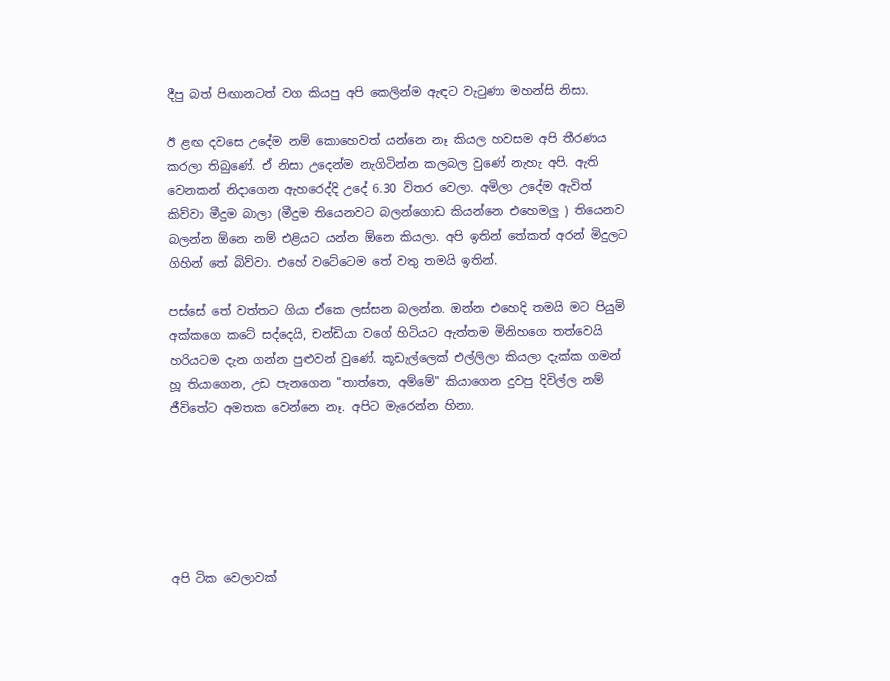දීපු බත් පිඟානටත් වග කියපු අපි කෙලින්ම ඇඳට වැටුණා මහන්සි නිසා.

ඊ ළඟ දවසෙ උදේම නම් කොහෙවත් යන්නෙ නෑ කියල හවසම අපි තීරණය කරලා තිබුණේ. ඒ නිසා උදෙන්ම නැගිටින්න කලබල වුණේ නැහැ අපි. ඇති වෙනකන් නිදාගෙන ඇහරෙද්දි උදේ 6.30 විතර වෙලා. අමිලා උදේම ඇවිත් කිව්වා මීදුම බාලා (මීදුම තියෙනවට බලන්ගොඩ කියන්නෙ එහෙමලු ) තියෙනව බලන්න ඕනෙ නම් එළියට යන්න ඕනෙ කියලා. අපි ඉතින් තේකත් අරන් මිදුලට ගිහින් තේ බිව්වා. එහේ වටේටෙම තේ වතු තමයි ඉතින්.

පස්සේ තේ වත්තට ගියා ඒකෙ ලස්සන බලන්න. ඔන්න එහෙදි තමයි මට පියුමි අක්කගෙ කටේ සද්දෙයි, චන්ඩියා වගේ හිටියට ඇත්තම මිනිහගෙ තත්වෙයි හරියටම දැන ගන්න පුළුවන් වුණේ. කූඩැල්ලෙක් එල්ලිලා කියලා දැක්ක ගමන් හූ තියාගෙන, උඩ පැනගෙන "තාත්තෙ, අම්මේ" කියාගෙන දුවපු දිවිල්ල නම් ජීවිතේට අමතක වෙන්නෙ නෑ. අපිට මැරෙන්න හිනා.






අපි ටික වෙලාවක්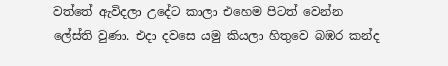වත්තේ ඇවිදලා උදේට කාලා එහෙම පිටත් වෙන්න ලේස්ති වුණා. එදා දවසෙ යමු කියලා හිතුවෙ බඹර කන්ද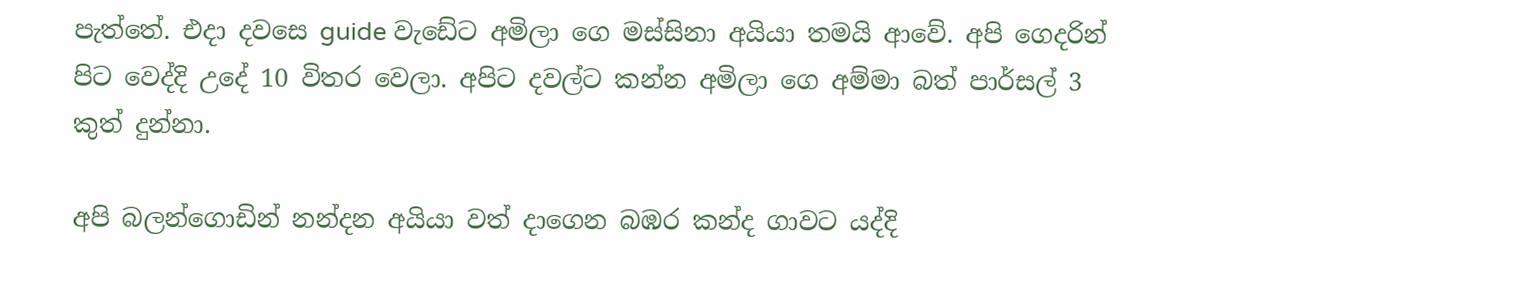පැත්තේ. එදා දවසෙ guide වැඩේට අමිලා ගෙ මස්සිනා අයියා තමයි ආවේ. අපි ගෙදරින් පිට වෙද්දි උදේ 10 විතර වෙලා. අපිට දවල්ට කන්න අමිලා ගෙ අම්මා බත් පාර්සල් 3 කුත් දුන්නා.

අපි බලන්ගොඩින් නන්දන අයියා වත් දාගෙන බඹර කන්ද ගාවට යද්දි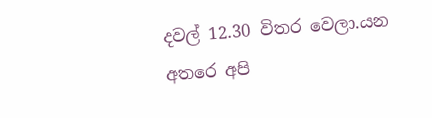දවල් 12.30 විතර වෙලා.යන අතරෙ අපි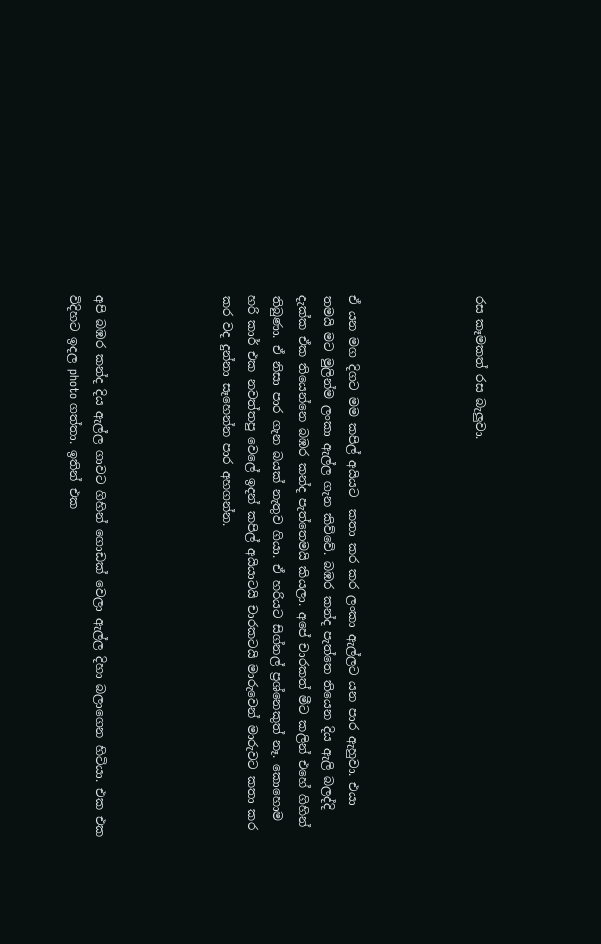රස කෑමකත් රස බැලුවා.




ඒ යන මග දිගට මම කපිල් අයියට  කතා කර කර ලංකා ඇල්ලට යන පාර ඇහුවා. එයා තමයි මට මුලින්ම ලංකා ඇල්ල ගැන කිව්වේ. බඹර කන්ද පැත්තෙ තියෙන දිය ඇලි බලද්දි දැක්ක ඒක තියෙන්නෙ බඹර කන්ද පැත්තෙමයි කියලා. අපේ චාරකත් මීට කලින් එහේ ගිහින් තිබුණා. ඒ නිසා පාර ගැන බයක් නැතුව ගියා. ඒ හරියට සිග්නල් ප්‍රශ්නෙකුත් නෑ. කොහොම හරි කාර් එක නවත්තපු වෙලේ ඉදන් කපිල් අයියාටයි චාරකටයි මාරුවෙන් මාරුවට කතා කර කර වද දුන්නා සෑහෙන්න පාර අහගන්න.




අපි බඹර කන්ද දිය ඇල්ල ගාවට ගිහින් ගොඩක් වෙලා ඇල්ල දිහා බලාගෙන හිටියා. එක එක විදිහට ඉදල photo ගත්තා. ඉතින් එක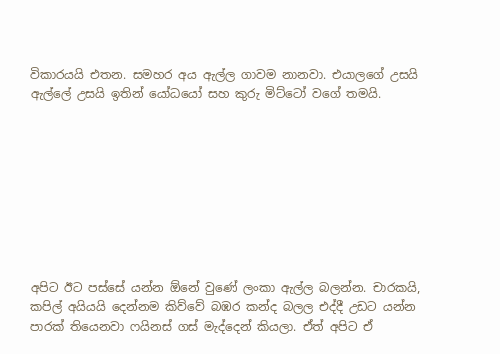විකාරයයි එතන. සමහර අය ඇල්ල ගාවම නානවා. එයාලගේ උසයි ඇල්ලේ උසයි ඉතින් යෝධයෝ සහ කුරු මිට්ටෝ වගේ තමයි.









අපිට ඊට පස්සේ යන්න ඕනේ වුණේ ලංකා ඇල්ල බලන්න. චාරකයි, කපිල් අයියයි දෙන්නම කිව්වේ බඹර කන්ද බලල එද්දී උඩට යන්න පාරක් තියෙනවා ෆයිනස් ගස් මැද්දෙන් කියලා. ඒත් අපිට ඒ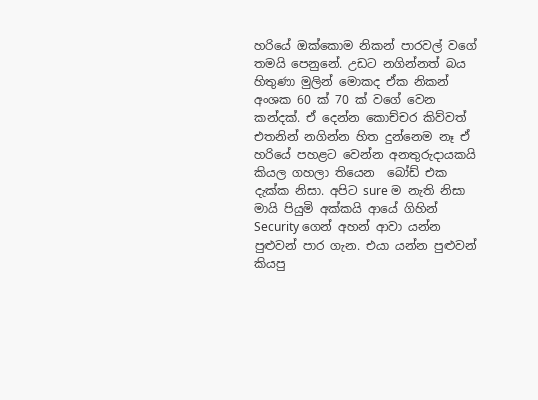හරියේ ඔක්කොම නිකන් පාරවල් වගේ තමයි පෙනුනේ. උඩට නගින්නත් බය හිතුණා මුලින් මොකද ඒක නිකන් අංශක 60 ක් 70 ක් වගේ වෙන කන්දක්. ඒ දෙන්න කොච්චර කිව්වත් එතනින් නගින්න හිත දුන්නෙම නෑ ඒ හරියේ පහළට වෙන්න අනතුරුදායකයි කියල ගහලා තියෙන  බෝඩ් එක දැක්ක නිසා. අපිට sure ම නැති නිසා මායි පියුමි අක්කයි ආයේ ගිහින් Security ගෙන් අහන් ආවා යන්න පුළුවන් පාර ගැන. එයා යන්න පුළුවන් කියපු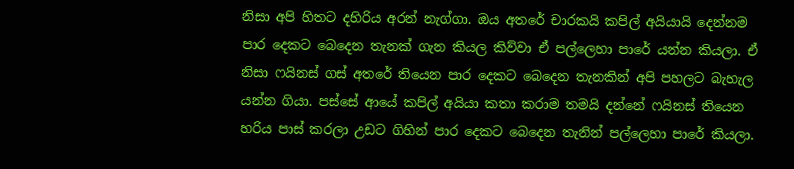නිසා අපි හිතට දහිරිය අරන් නැග්ගා. ඔය අතරේ චාරකයි කපිල් අයියායි දෙන්නම පාර දෙකට බෙදෙන තැනක් ගැන කියල කිව්වා ඒ පල්ලෙහා පාරේ යන්න කියලා. ඒ නිසා ෆයිනස් ගස් අතරේ තියෙන පාර දෙකට බෙදෙන තැනකින් අපි පහලට බැහැල යන්න ගියා. පස්සේ ආයේ කපිල් අයියා කතා කරාම තමයි දන්නේ ෆයිනස් තියෙන හරිය පාස් කරලා උඩට ගිහින් පාර දෙකට බෙදෙන තැනින් පල්ලෙහා පාරේ කියලා.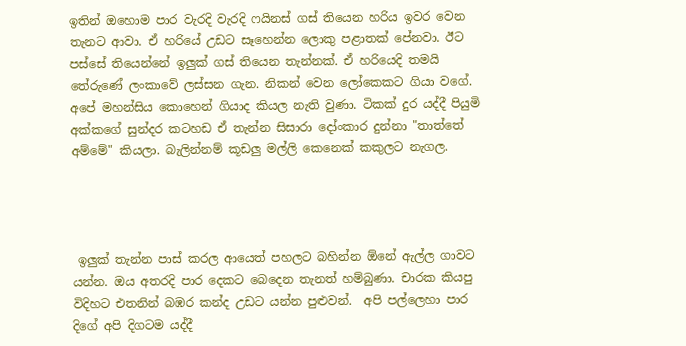ඉතින් ඔහොම පාර වැරදි වැරදි ෆයිනස් ගස් තියෙන හරිය ඉවර වෙන තැනට ආවා. ඒ හරියේ උඩට සෑහෙන්න ලොකු පළාතක් පේනවා. ඊට පස්සේ තියෙන්නේ ඉලුක් ගස් තියෙන තැන්නක්. ඒ හරියෙදි තමයි තේරුණේ ලංකාවේ ලස්සන ගැන. නිකන් වෙන ලෝකෙකට ගියා වගේ. අපේ මහන්සිය කොහෙන් ගියාද කියල නැති වුණා. ටිකක් දුර යද්දී පියුමි අක්කගේ සුන්දර කටහඩ ඒ තැන්න සිසාරා දෝංකාර දුන්නා "තාත්තේ අම්මේ" කියලා. බැලින්නම් කූඩලු මල්ලි කෙනෙක් කකුලට නැගල.




 ඉලුක් තැන්න පාස් කරල ආයෙත් පහලට බහින්න ඕනේ ඇල්ල ගාවට යන්න. ඔය අතරදි පාර දෙකට බෙදෙන තැනත් හම්බුණා. චාරක කියපු විදිහට එතනින් බඹර කන්ද උඩට යන්න පුළුවන්.  අපි පල්ලෙහා පාර දිගේ අපි දිගටම යද්දී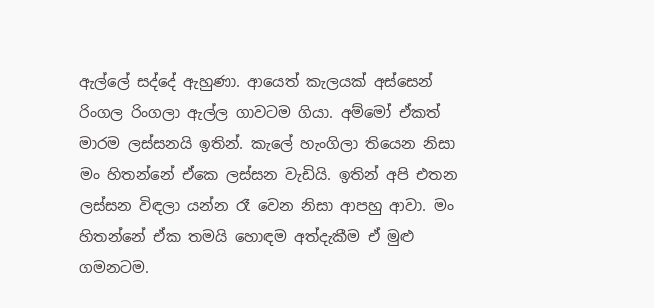ඇල්ලේ සද්දේ ඇහුණා. ආයෙත් කැලයක් අස්සෙන් රිංගල රිංගලා ඇල්ල ගාවටම ගියා. අම්මෝ ඒකත් මාරම ලස්සනයි ඉතින්. කැලේ හැංගිලා තියෙන නිසා මං හිතන්නේ ඒකෙ ලස්සන වැඩියි. ඉතින් අපි එතන ලස්සන විඳලා යන්න රෑ වෙන නිසා ආපහු ආවා. මං හිතන්නේ ඒක තමයි හොඳම අත්දැකීම ඒ මුළු ගමනටම.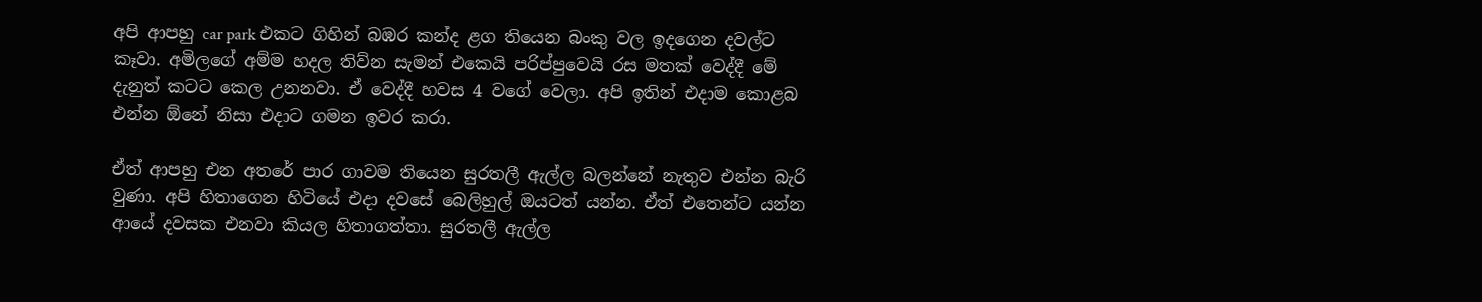අපි ආපහු car park එකට ගිහින් බඹර කන්ද ළග තියෙන බංකු වල ඉදගෙන දවල්ට කෑවා. අමිලගේ අම්ම හදල තිව්න සැමන් එකෙයි පරිප්පුවෙයි රස මතක් වෙද්දී මේ දැනුත් කටට කෙල උනනවා. ඒ වෙද්දී හවස 4 වගේ වෙලා. අපි ඉතින් එදාම කොළබ එන්න ඕනේ නිසා එදාට ගමන ඉවර කරා.

ඒත් ආපහු එන අතරේ පාර ගාවම තියෙන සුරතලී ඇල්ල බලන්නේ නැතුව එන්න බැරි වුණා. අපි හිතාගෙන හිටියේ එදා දවසේ බෙලිහුල් ඔයටත් යන්න. ඒත් එතෙන්ට යන්න ආයේ දවසක එනවා කියල හිතාගත්තා. සුරතලී ඇල්ල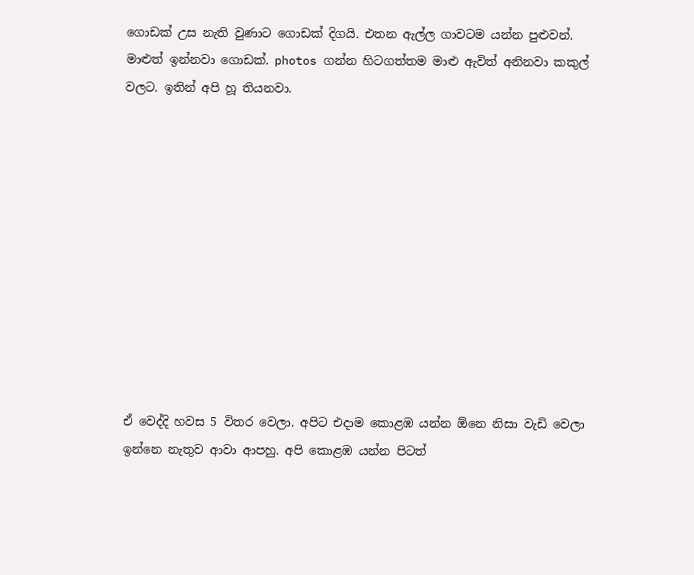ගොඩක් උස නැති වුණාට ගොඩක් දිගයි. එතන ඇල්ල ගාවටම යන්න පුළුවන්. මාළුත් ඉන්නවා ගොඩක්. photos ගන්න හිටගත්තම මාළු ඇවිත් අනිනවා කකුල් වලට. ඉතින් අපි හූ තියනවා.











ඒ වෙද්දි හවස 5 විතර වෙලා. අපිට එදාම කොළඹ යන්න ඕනෙ නිසා වැඩි වෙලා ඉන්නෙ නැතුව ආවා ආපහු. අපි කොළඹ යන්න පිටත්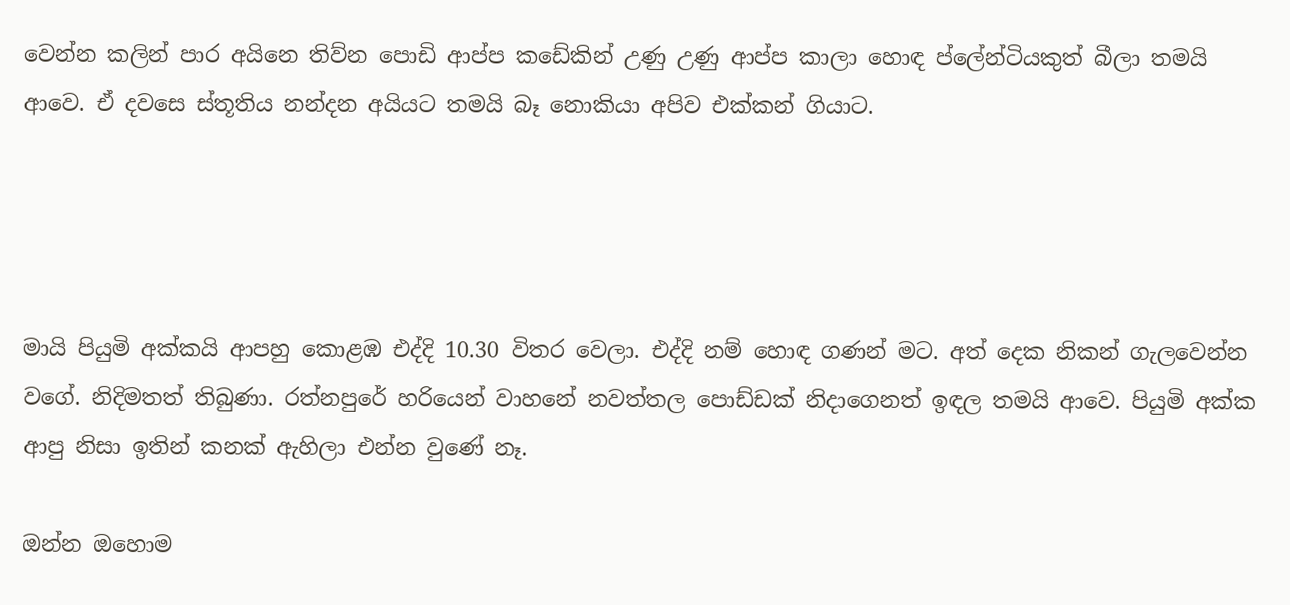වෙන්න කලින් පාර අයිනෙ තිව්න පොඩි ආප්ප කඩේකින් උණු උණු ආප්ප කාලා හොඳ ප්ලේන්ටියකුත් බීලා තමයි ආවෙ. ඒ දවසෙ ස්තූතිය නන්දන අයියට තමයි බෑ නොකියා අපිව එක්කන් ගියාට.




මායි පියුමි අක්කයි ආපහු කොළඹ එද්දි 10.30 විතර වෙලා. එද්දි නම් හොඳ ගණන් මට. අත් දෙක නිකන් ගැලවෙන්න වගේ. නිදිමතත් තිබුණා. රත්නපුරේ හරියෙන් වාහනේ නවත්තල පොඩ්ඩක් නිදාගෙනත් ඉඳල තමයි ආවෙ. පියුමි අක්ක ආපු නිසා ඉතින් කනක් ඇහිලා එන්න වුණේ නෑ.

ඔන්න ඔහොම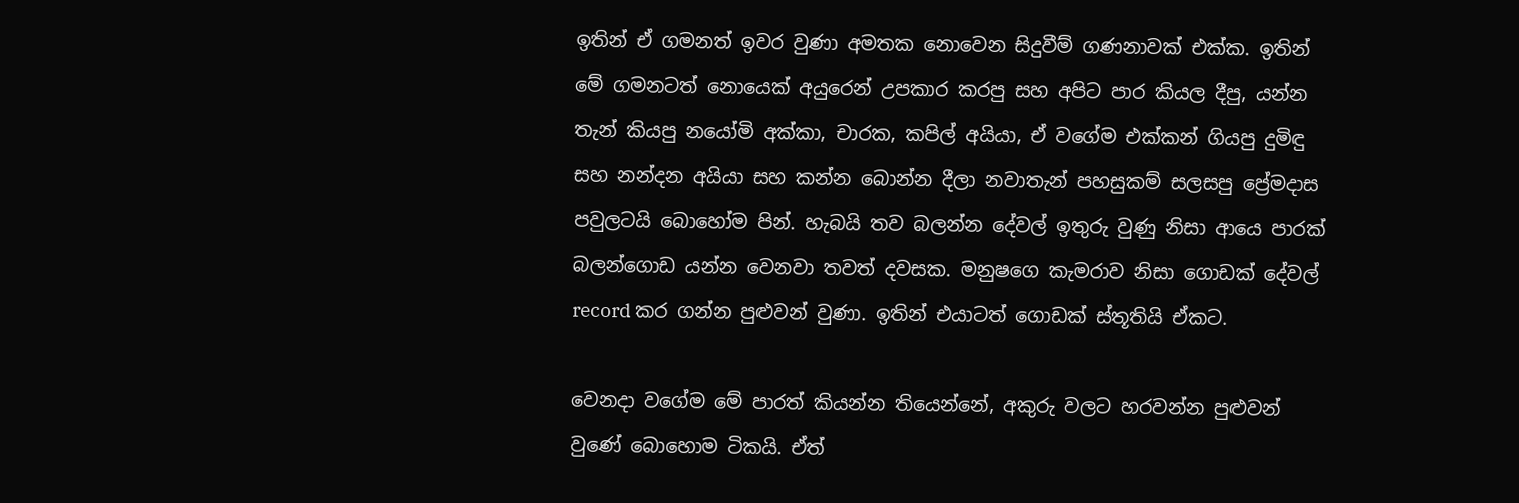ඉතින් ඒ ගමනත් ඉවර වුණා අමතක නොවෙන සිදුවීම් ගණනාවක් එක්ක. ඉතින් මේ ගමනටත් නොයෙක් අයුරෙන් උපකාර කරපු සහ අපිට පාර කියල දීපු, යන්න තැන් කියපු නයෝමි අක්කා, චාරක, කපිල් අයියා, ඒ වගේම එක්කන් ගියපු දුමිඳු සහ නන්දන අයියා සහ කන්න බොන්න දීලා නවාතැන් පහසුකම් සලසපු ප්‍රේමදාස පවුලටයි බොහෝම පින්. හැබයි තව බලන්න දේවල් ඉතුරු වුණු නිසා ආයෙ පාරක් බලන්ගොඩ යන්න වෙනවා තවත් දවසක. මනුෂගෙ කැමරාව නිසා ගොඩක් දේවල් record කර ගන්න පුළුවන් වුණා. ඉතින් එයාටත් ගොඩක් ස්තූතියි ඒකට.

වෙනදා වගේම මේ පාරත් කියන්න තියෙන්නේ, අකුරු වලට හරවන්න පුළුවන් වුණේ බොහොම ටිකයි. ඒත්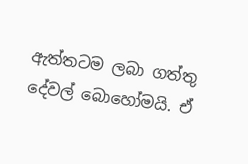ඇත්තටම ලබා ගත්තු දේවල් බොහෝමයි. ඒ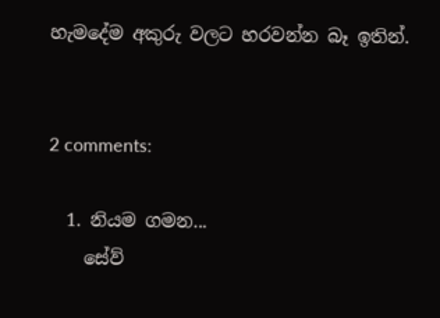හැමදේම අකුරු වලට හරවන්න බෑ ඉතින්.


2 comments:

  1. නියම ගමන...
    සේව්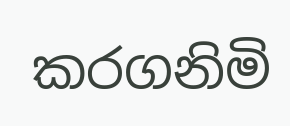කරගනිමි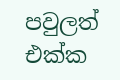පවුලත් එක්ක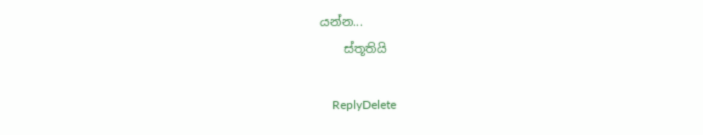යන්න...
    ස්තූතියි

    ReplyDelete